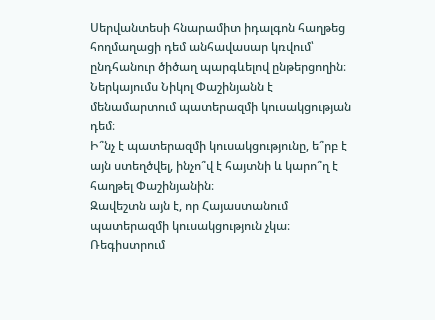Սերվանտեսի հնարամիտ իդալգոն հաղթեց հողմաղացի դեմ անհավասար կռվում՝ ընդհանուր ծիծաղ պարգևելով ընթերցողին։ Ներկայումս Նիկոլ Փաշինյանն է մենամարտում պատերազմի կուսակցության դեմ։
Ի՞նչ է պատերազմի կուսակցությունը, ե՞րբ է այն ստեղծվել, ինչո՞վ է հայտնի և կարո՞ղ է հաղթել Փաշինյանին։
Զավեշտն այն է, որ Հայաստանում պատերազմի կուսակցություն չկա։ Ռեգիստրում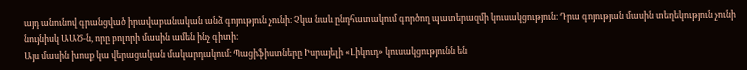այդ անունով գրանցված իրավաբանական անձ գոյություն չունի։ Չկա նաև ընդհատակում գործող պատերազմի կուսակցություն։ Դրա գոյության մասին տեղեկություն չունի նույնիսկ ԱԱԾ-ն, որը բոլորի մասին ամեն ինչ գիտի։
Այս մասին խոսք կա վերացական մակարդակում։ Պացիֆիստները Իսրայելի «Լիկուդ» կուսակցությունն են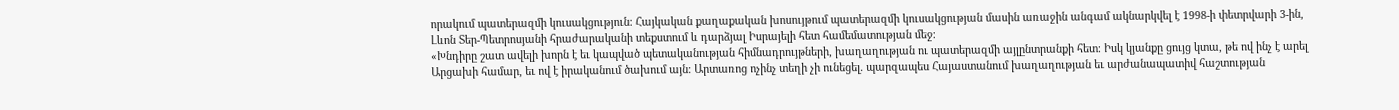որակում պատերազմի կուսակցություն։ Հայկական քաղաքական խոսույթում պատերազմի կուսակցության մասին առաջին անգամ ակնարկվել է 1998-ի փետրվարի 3-ին, Լևոն Տեր-Պետրոսյանի հրաժարականի տեքստում և դարձյալ Իսրայելի հետ համեմատության մեջ։
«Խնդիրը շատ ավելի խորն է եւ կապված պետականության հիմնադրույթների, խաղաղության ու պատերազմի այլընտրանքի հետ։ Իսկ կյանքը ցույց կտա, թե ով ինչ է արել Արցախի համար, եւ ով է իրականում ծախում այն։ Արտառոց ոչինչ տեղի չի ունեցել. պարզապես Հայաստանում խաղաղության եւ արժանապատիվ հաշտության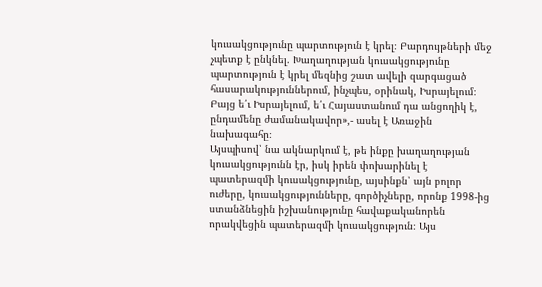կուսակցությունը պարտություն է կրել։ Բարդույթների մեջ չպետք է ընկնել. Խաղաղության կուսակցությունը պարտություն է կրել մեզնից շատ ավելի զարգացած հասարակություններում, ինչպես, օրինակ, Իսրայելում։ Բայց ե՛ւ Իսրայելում, ե՛ւ Հայաստանում դա անցողիկ է, ընդամենը ժամանակավոր»,- ասել է Առաջին նախագահը։
Այսպիսով՝ նա ակնարկում է, թե ինքը խաղաղության կուսակցությունն էր, իսկ իրեն փոխարինել է պատերազմի կուսակցությունը, այսինքն՝ այն բոլոր ուժերը, կուսակցությունները, գործիչները, որոնք 1998-ից ստանձնեցին իշխանությունը հավաքականորեն որակվեցին պատերազմի կուսակցություն։ Այս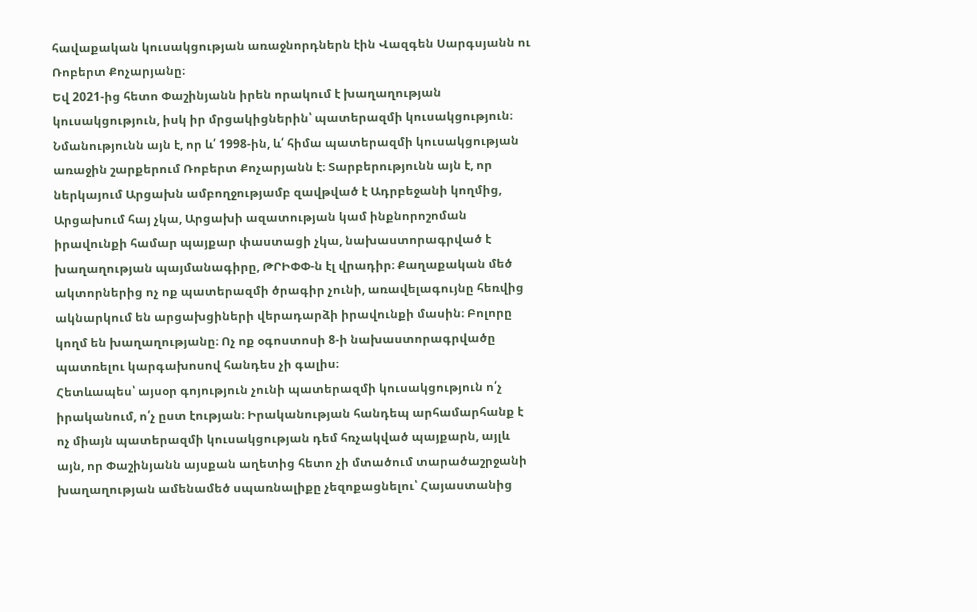հավաքական կուսակցության առաջնորդներն էին Վազգեն Սարգսյանն ու Ռոբերտ Քոչարյանը։
Եվ 2021-ից հետո Փաշինյանն իրեն որակում է խաղաղության կուսակցություն, իսկ իր մրցակիցներին՝ պատերազմի կուսակցություն։ Նմանությունն այն է, որ և՛ 1998-ին, և՛ հիմա պատերազմի կուսակցության առաջին շարքերում Ռոբերտ Քոչարյանն է։ Տարբերությունն այն է, որ ներկայում Արցախն ամբողջությամբ զավթված է Ադրբեջանի կողմից, Արցախում հայ չկա, Արցախի ազատության կամ ինքնորոշոման իրավունքի համար պայքար փաստացի չկա, նախաստորագրված է խաղաղության պայմանագիրը, ԹՐԻՓՓ-ն էլ վրադիր։ Քաղաքական մեծ ակտորներից ոչ ոք պատերազմի ծրագիր չունի, առավելագույնը հեռվից ակնարկում են արցախցիների վերադարձի իրավունքի մասին։ Բոլորը կողմ են խաղաղությանը։ Ոչ ոք օգոստոսի 8-ի նախաստորագրվածը պատռելու կարգախոսով հանդես չի գալիս։
Հետևապես՝ այսօր գոյություն չունի պատերազմի կուսակցություն ո՛չ իրականում, ո՛չ ըստ էության։ Իրականության հանդեպ արհամարհանք է ոչ միայն պատերազմի կուսակցության դեմ հռչակված պայքարն, այլև այն, որ Փաշինյանն այսքան աղետից հետո չի մտածում տարածաշրջանի խաղաղության ամենամեծ սպառնալիքը չեզոքացնելու՝ Հայաստանից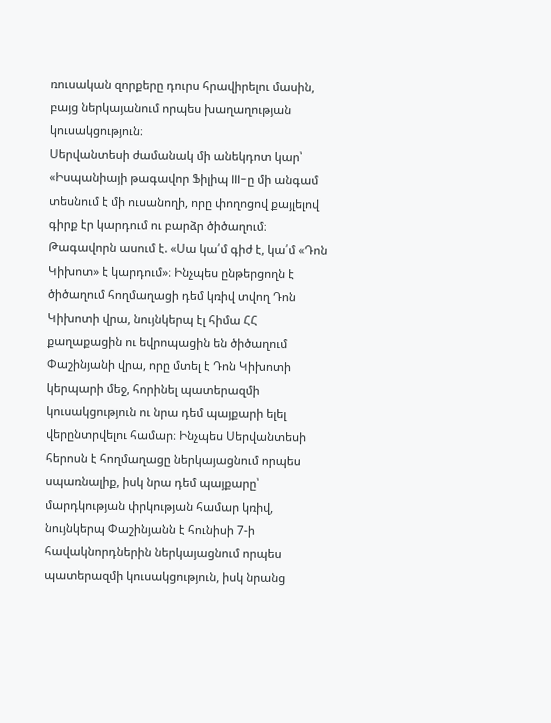ռուսական զորքերը դուրս հրավիրելու մասին, բայց ներկայանում որպես խաղաղության կուսակցություն։
Սերվանտեսի ժամանակ մի անեկդոտ կար՝ «Իսպանիայի թագավոր Ֆիլիպ III-ը մի անգամ տեսնում է մի ուսանողի, որը փողոցով քայլելով գիրք էր կարդում ու բարձր ծիծաղում։ Թագավորն ասում է. «Սա կա՛մ գիժ է, կա՛մ «Դոն Կիխոտ» է կարդում»։ Ինչպես ընթերցողն է ծիծաղում հողմաղացի դեմ կռիվ տվող Դոն Կիխոտի վրա, նույնկերպ էլ հիմա ՀՀ քաղաքացին ու եվրոպացին են ծիծաղում Փաշինյանի վրա, որը մտել է Դոն Կիխոտի կերպարի մեջ, հորինել պատերազմի կուսակցություն ու նրա դեմ պայքարի ելել վերընտրվելու համար։ Ինչպես Սերվանտեսի հերոսն է հողմաղացը ներկայացնում որպես սպառնալիք, իսկ նրա դեմ պայքարը՝ մարդկության փրկության համար կռիվ, նույնկերպ Փաշինյանն է հունիսի 7-ի հավակնորդներին ներկայացնում որպես պատերազմի կուսակցություն, իսկ նրանց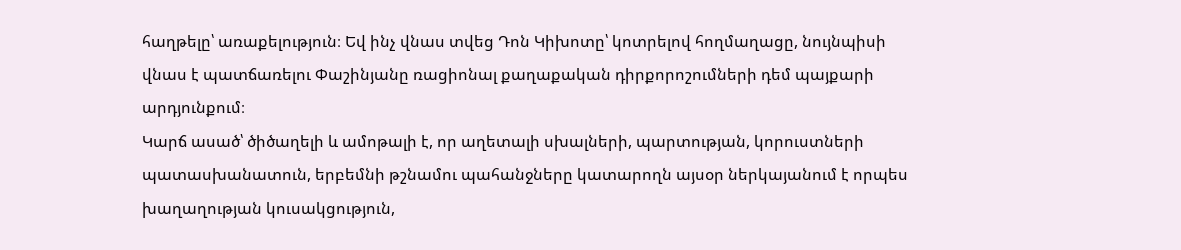հաղթելը՝ առաքելություն։ Եվ ինչ վնաս տվեց Դոն Կիխոտը՝ կոտրելով հողմաղացը, նույնպիսի վնաս է պատճառելու Փաշինյանը ռացիոնալ քաղաքական դիրքորոշումների դեմ պայքարի արդյունքում։
Կարճ ասած՝ ծիծաղելի և ամոթալի է, որ աղետալի սխալների, պարտության, կորուստների պատասխանատուն, երբեմնի թշնամու պահանջները կատարողն այսօր ներկայանում է որպես խաղաղության կուսակցություն,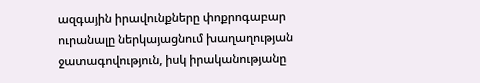ազգային իրավունքները փոքրոգաբար ուրանալը ներկայացնում խաղաղության ջատագովություն, իսկ իրականությանը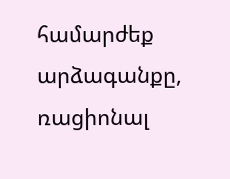համարժեք արձագանքը, ռացիոնալ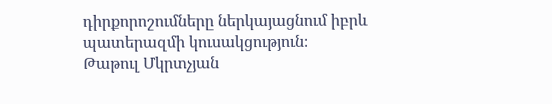դիրքորոշումները ներկայացնում իբրև պատերազմի կուսակցություն։
Թաթուլ Մկրտչյան